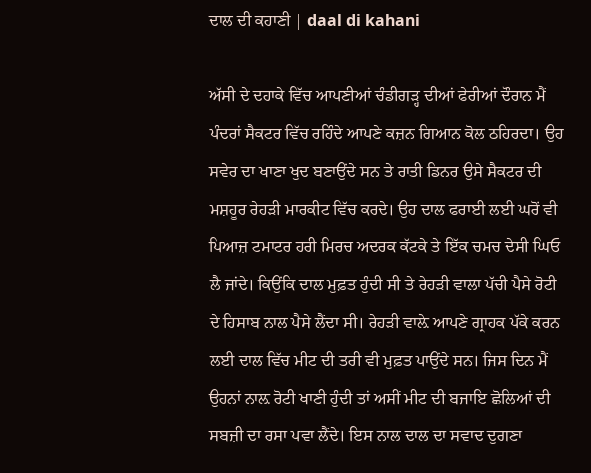ਦਾਲ ਦੀ ਕਹਾਣੀ | daal di kahani

ਅੱਸੀ ਦੇ ਦਹਾਕੇ ਵਿੱਚ ਆਪਣੀਆਂ ਚੰਡੀਗੜ੍ਹ ਦੀਆਂ ਫੇਰੀਆਂ ਦੌਰਾਨ ਮੈਂ ਪੰਦਰਾਂ ਸੈਕਟਰ ਵਿੱਚ ਰਹਿੰਦੇ ਆਪਣੇ ਕਜ਼ਨ ਗਿਆਨ ਕੋਲ ਠਹਿਰਦਾ। ਉਹ ਸਵੇਰ ਦਾ ਖਾਣਾ ਖੁਦ ਬਣਾਉਂਦੇ ਸਨ ਤੇ ਰਾਤੀ ਡਿਨਰ ਉਸੇ ਸੈਕਟਰ ਦੀ ਮਸ਼ਹੂਰ ਰੇਹੜੀ ਮਾਰਕੀਟ ਵਿੱਚ ਕਰਦੇ। ਉਹ ਦਾਲ ਫਰਾਈ ਲਈ ਘਰੋਂ ਵੀ ਪਿਆਜ਼ ਟਮਾਟਰ ਹਰੀ ਮਿਰਚ ਅਦਰਕ ਕੱਟਕੇ ਤੇ ਇੱਕ ਚਮਚ ਦੇਸੀ ਘਿਓ ਲੈ ਜਾਂਦੇ। ਕਿਉਂਕਿ ਦਾਲ ਮੁਫ਼ਤ ਹੁੰਦੀ ਸੀ ਤੇ ਰੇਹੜੀ ਵਾਲਾ ਪੱਚੀ ਪੈਸੇ ਰੋਟੀ ਦੇ ਹਿਸਾਬ ਨਾਲ ਪੈਸੇ ਲੈਂਦਾ ਸੀ। ਰੇਹੜੀ ਵਾਲ਼ੇ ਆਪਣੇ ਗ੍ਰਾਹਕ ਪੱਕੇ ਕਰਨ ਲਈ ਦਾਲ ਵਿੱਚ ਮੀਟ ਦੀ ਤਰੀ ਵੀ ਮੁਫ਼ਤ ਪਾਉਂਦੇ ਸਨ। ਜਿਸ ਦਿਨ ਮੈਂ ਉਹਨਾਂ ਨਾਲ਼ ਰੋਟੀ ਖਾਣੀ ਹੁੰਦੀ ਤਾਂ ਅਸੀਂ ਮੀਟ ਦੀ ਬਜਾਇ ਛੋਲਿਆਂ ਦੀ ਸਬਜ਼ੀ ਦਾ ਰਸਾ ਪਵਾ ਲੈਂਦੇ। ਇਸ ਨਾਲ ਦਾਲ ਦਾ ਸਵਾਦ ਦੁਗਣਾ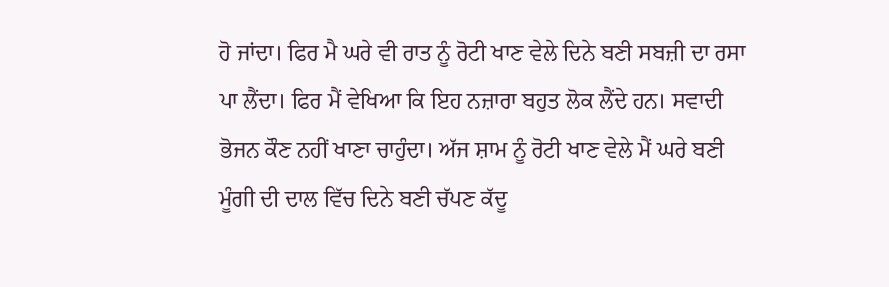ਹੋ ਜਾਂਦਾ। ਫਿਰ ਮੈ ਘਰੇ ਵੀ ਰਾਤ ਨੂੰ ਰੋਟੀ ਖਾਣ ਵੇਲੇ ਦਿਨੇ ਬਣੀ ਸਬਜ਼ੀ ਦਾ ਰਸਾ ਪਾ ਲੈਂਦਾ। ਫਿਰ ਮੈਂ ਵੇਖਿਆ ਕਿ ਇਹ ਨਜ਼ਾਰਾ ਬਹੁਤ ਲੋਕ ਲੈਂਦੇ ਹਨ। ਸਵਾਦੀ ਭੋਜਨ ਕੌਣ ਨਹੀਂ ਖਾਣਾ ਚਾਹੁੰਦਾ। ਅੱਜ ਸ਼ਾਮ ਨੂੰ ਰੋਟੀ ਖਾਣ ਵੇਲੇ ਮੈਂ ਘਰੇ ਬਣੀ ਮੂੰਗੀ ਦੀ ਦਾਲ ਵਿੱਚ ਦਿਨੇ ਬਣੀ ਚੱਪਣ ਕੱਦੂ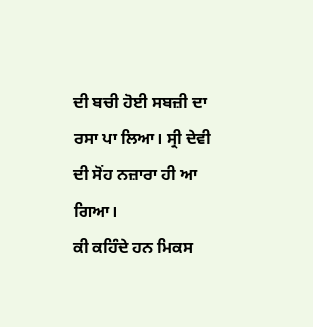ਦੀ ਬਚੀ ਹੋਈ ਸਬਜ਼ੀ ਦਾ ਰਸਾ ਪਾ ਲਿਆ। ਸ੍ਰੀ ਦੇਵੀ ਦੀ ਸੋਂਹ ਨਜ਼ਾਰਾ ਹੀ ਆ ਗਿਆ।
ਕੀ ਕਹਿੰਦੇ ਹਨ ਮਿਕਸ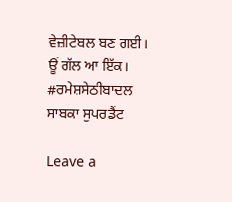ਵੇਜ਼ੀਟੇਬਲ ਬਣ ਗਈ।
ਊਂ ਗੱਲ ਆ ਇੱਕ।
#ਰਮੇਸ਼ਸੇਠੀਬਾਦਲ
ਸਾਬਕਾ ਸੁਪਰਡੈਂਟ

Leave a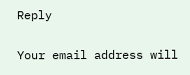Reply

Your email address will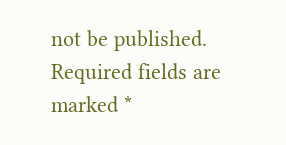not be published. Required fields are marked *